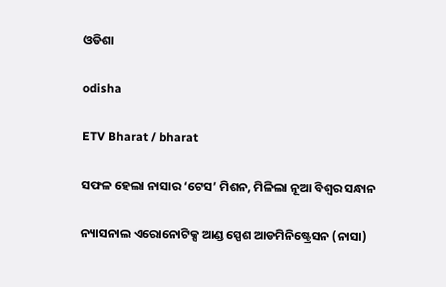ଓଡିଶା

odisha

ETV Bharat / bharat

ସଫଳ ହେଲା ନାସାର ‘ଟେସ’ ମିଶନ, ମିଳିଲା ନୂଆ ବିଶ୍ବର ସନ୍ଧାନ

ନ୍ୟାସନାଲ ଏରୋନୋଟିକ୍ସ ଆଣ୍ଡ ସ୍ପେଶ ଆଡମିନିଷ୍ଟ୍ରେସନ (ନାସା)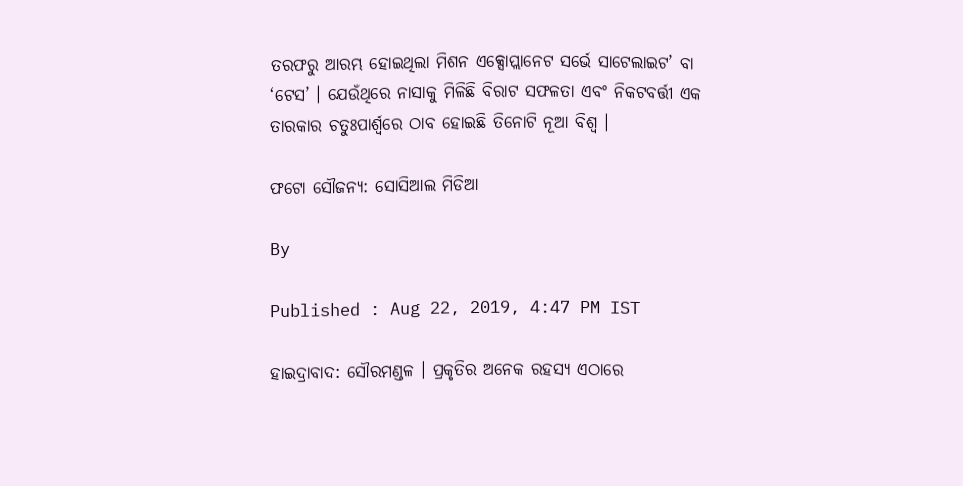ତରଫରୁ ଆରମ୍ଭ ହୋଇଥିଲା ମିଶନ ଏକ୍ସୋପ୍ଲାନେଟ ସର୍ଭେ ସାଟେଲାଇଟ’ ବା ‘ଟେସ’ । ଯେଉଁଥିରେ ନାସାକୁ ମିଳିଛି ବିରାଟ ସଫଳତା ଏବଂ ନିକଟବର୍ତ୍ତୀ ଏକ ତାରକାର ଚତୁଃପାର୍ଶ୍ବରେ ଠାବ ହୋଇଛି ତିନୋଟି ନୂଆ ବିଶ୍ବ ।

ଫଟୋ ସୌଜନ୍ୟ: ସୋସିଆଲ ମିଡିଆ

By

Published : Aug 22, 2019, 4:47 PM IST

ହାଇଦ୍ରାବାଦ: ସୌରମଣ୍ଡଳ । ପ୍ରକୃତିର ଅନେକ ରହସ୍ୟ ଏଠାରେ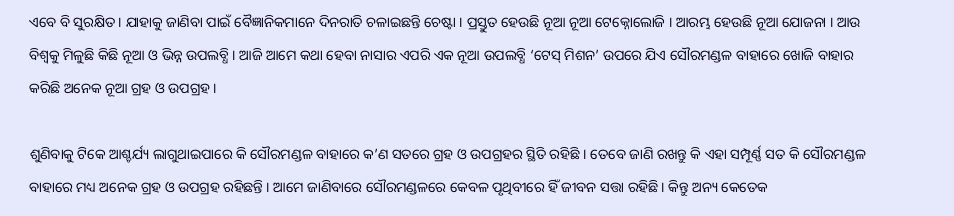ଏବେ ବି ସୁରକ୍ଷିତ । ଯାହାକୁ ଜାଣିବା ପାଇଁ ବୈଜ୍ଞାନିକମାନେ ଦିନରାତି ଚଳାଇଛନ୍ତି ଚେଷ୍ଟା । ପ୍ରସ୍ତୁତ ହେଉଛି ନୂଆ ନୂଆ ଟେକ୍ନୋଲୋଜି । ଆରମ୍ଭ ହେଉଛି ନୂଆ ଯୋଜନା । ଆଉ ବିଶ୍ବକୁ ମିଳୁଛି କିଛି ନୂଆ ଓ ଭିନ୍ନ ଉପଲବ୍ଧି । ଆଜି ଆମେ କଥା ହେବା ନାସାର ଏପରି ଏକ ନୂଆ ଉପଲବ୍ଧି ‘ଟେସ୍‌ ମିଶନ’ ଉପରେ ଯିଏ ସୌରମଣ୍ଡଳ ବାହାରେ ଖୋଜି ବାହାର କରିଛି ଅନେକ ନୂଆ ଗ୍ରହ ଓ ଉପଗ୍ରହ ।

ଶୁଣିବାକୁ ଟିକେ ଆଶ୍ଚର୍ଯ୍ୟ ଲାଗୁଥାଇପାରେ କି ସୌରମଣ୍ଡଳ ବାହାରେ କ’ଣ ସତରେ ଗ୍ରହ ଓ ଉପଗ୍ରହର ସ୍ଥିତି ରହିଛି । ତେବେ ଜାଣି ରଖନ୍ତୁ କି ଏହା ସମ୍ପୂର୍ଣ୍ଣ ସତ କି ସୌରମଣ୍ଡଳ ବାହାରେ ମଧ୍ୟ ଅନେକ ଗ୍ରହ ଓ ଉପଗ୍ରହ ରହିଛନ୍ତି । ଆମେ ଜାଣିବାରେ ସୌରମଣ୍ଡଳରେ କେବଳ ପୃଥିବୀରେ ହିଁ ଜୀବନ ସତ୍ତା ରହିଛି । କିନ୍ତୁ ଅନ୍ୟ କେତେକ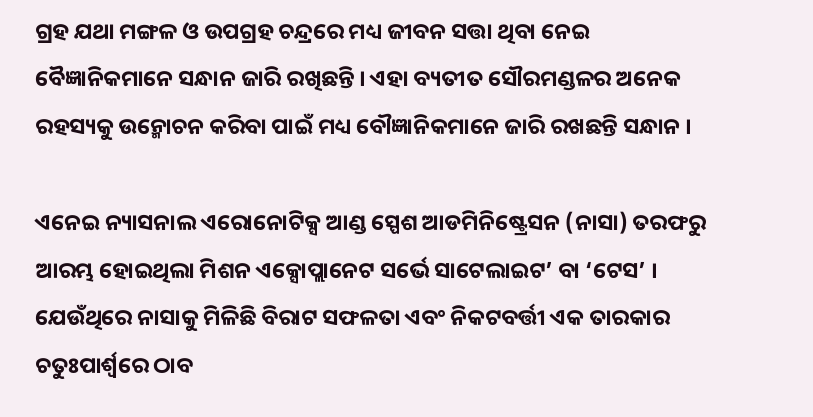ଗ୍ରହ ଯଥା ମଙ୍ଗଳ ଓ ଉପଗ୍ରହ ଚନ୍ଦ୍ରରେ ମଧ୍ୟ ଜୀବନ ସତ୍ତା ଥିବା ନେଇ ବୈଜ୍ଞାନିକମାନେ ସନ୍ଧାନ ଜାରି ରଖିଛନ୍ତି । ଏହା ବ୍ୟତୀତ ସୌରମଣ୍ଡଳର ଅନେକ ରହସ୍ୟକୁ ଉନ୍ମୋଚନ କରିବା ପାଇଁ ମଧ୍ୟ ବୌଜ୍ଞାନିକମାନେ ଜାରି ରଖଛନ୍ତି ସନ୍ଧାନ ।

ଏନେଇ ନ୍ୟାସନାଲ ଏରୋନୋଟିକ୍ସ ଆଣ୍ଡ ସ୍ପେଶ ଆଡମିନିଷ୍ଟ୍ରେସନ (ନାସା) ତରଫରୁ ଆରମ୍ଭ ହୋଇଥିଲା ମିଶନ ଏକ୍ସୋପ୍ଲାନେଟ ସର୍ଭେ ସାଟେଲାଇଟ’ ବା ‘ଟେସ’ । ଯେଉଁଥିରେ ନାସାକୁ ମିଳିଛି ବିରାଟ ସଫଳତା ଏବଂ ନିକଟବର୍ତ୍ତୀ ଏକ ତାରକାର ଚତୁଃପାର୍ଶ୍ବରେ ଠାବ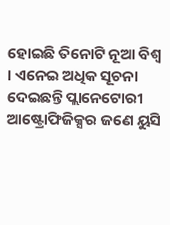ହୋଇଛି ତିନୋଟି ନୂଆ ବିଶ୍ବ । ଏନେଇ ଅଧିକ ସୂଚନା ଦେଇଛନ୍ତି ପ୍ଲାନେଟୋରୀ ଆଷ୍ଟ୍ରୋଫିଜିକ୍ସର ଜଣେ ୟୁସି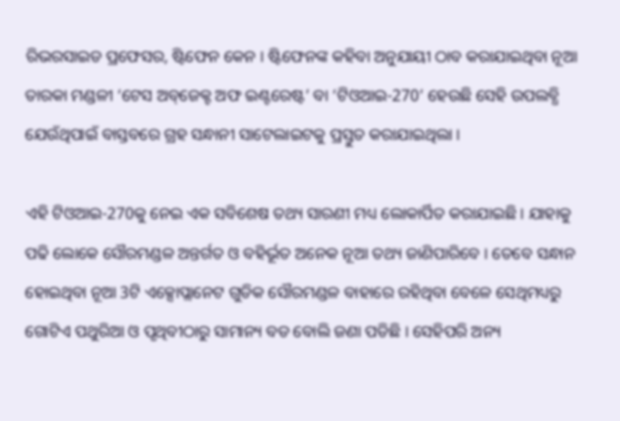ରିଭରସାଇଡ ପ୍ରଫେସର, ଷ୍ଟିଫେନ କେନ । ଷ୍ଟିଫେନଙ୍କ କହିବା ଅନୁଯାୟୀ ଠାବ କରାଯାଇଥିବା ନୂଆ ତାରକା ମଣ୍ଡଳୀ ‘ଟେସ ଅବ୍‌ଜେକ୍ଟ ଅଫ ଇଣ୍ଟରେଷ୍ଟ’ ବା ‘ଟିଓଆଇ-270’ ହେଉଛି ସେହି ଉପଲବ୍ଧି ଯେଉଁଥିପାଇଁ ବାସ୍ତବରେ ଗ୍ରହ ସନ୍ଧାନୀ ସାଟେଲାଇଟକୁ ପ୍ରସ୍ତୁତ କରାଯାଇଥିଲା ।

ଏହି ଟିଓଆଇ-270କୁ ନେଇ ଏକ ସବିଶେଷ ତଥ୍ୟ ସାରଣୀ ମଧ୍ୟ ଲୋକାର୍ପିତ କରାଯାଇଛି । ଯାହାକୁ ପଢି ଲୋକେ ସୌରମଣ୍ଡଳ ଅନ୍ତର୍ଗତ ଓ ବହିର୍ଭୂତ ଅନେକ ନୂଆ ତଥ୍ୟ ଜାଣିପାରିବେ । ତେବେ ସନ୍ଧାନ ହୋଇଥିବା ନୂଆ 3ଟି ଏକ୍ସୋପ୍ଲାନେଟ ଗୁଡିକ ସୌରମଣ୍ଡଳ ବାହାରେ ରହିଥିବା ବେଳେ ସେଥିମଧ୍ୟରୁ ଗୋଟିଏ ପଥୁରିଆ ଓ ପୃଥିବୀଠାରୁ ସାମାନ୍ୟ ବଡ ବୋଲି ଜଣା ପଡିଛି । ସେହିପରି ଅନ୍ୟ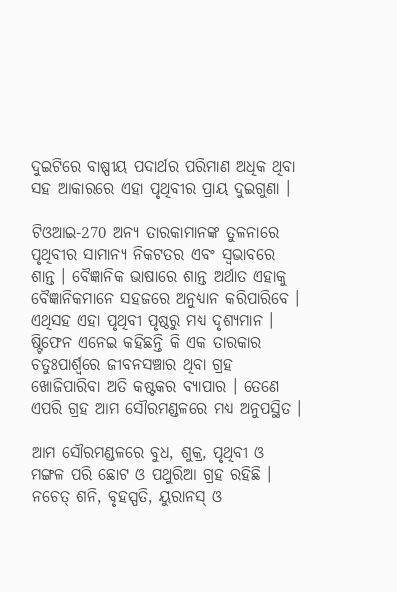ଦୁଇଟିରେ ବାଷ୍ପୀୟ ପଦାର୍ଥର ପରିମାଣ ଅଧିକ ଥିବା ସହ ଆକାରରେ ଏହା ପୃଥିବୀର ପ୍ରାୟ ଦୁଇଗୁଣା ।

ଟିଓଆଇ-270 ଅନ୍ୟ ତାରକାମାନଙ୍କ ତୁଳନାରେ ପୃଥିବୀର ସାମାନ୍ୟ ନିକଟତର ଏବଂ ସ୍ବଭାବରେ ଶାନ୍ତ । ବୈଜ୍ଞାନିକ ଭାଷାରେ ଶାନ୍ତ ଅର୍ଥାତ ଏହାକୁ ବୈଜ୍ଞାନିକମାନେ ସହଜରେ ଅନୁଧ୍ୟାନ କରିପାରିବେ । ଏଥିସହ ଏହା ପୃଥିବୀ ପୃଷ୍ଠରୁ ମଧ୍ୟ ଦୃଶ୍ୟମାନ । ଷ୍ଟିଫେନ ଏନେଇ କହିଛନ୍ତି କି ଏକ ତାରକାର ଚତୁଃପାର୍ଶ୍ବରେ ଜୀବନସଞ୍ଚାର ଥିବା ଗ୍ରହ ଖୋଜିପାରିବା ଅତି କଷ୍ଟକର ବ୍ୟାପାର । ତେଣେ ଏପରି ଗ୍ରହ ଆମ ସୌରମଣ୍ଡଳରେ ମଧ୍ୟ ଅନୁପସ୍ଥିତ ।

ଆମ ସୌରମଣ୍ଡଳରେ ବୁଧ, ଶୁକ୍ର, ପୃଥିବୀ ଓ ମଙ୍ଗଳ ପରି ଛୋଟ ଓ ପଥୁରିଆ ଗ୍ରହ ରହିଛି । ନଚେତ୍‌ ଶନି, ବୃହସ୍ପତି, ୟୁରାନସ୍‌ ଓ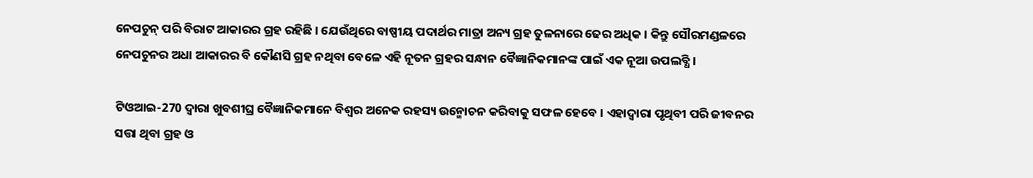ନେପଚୁନ୍‌ ପରି ବିରାଟ ଆକାରର ଗ୍ରହ ରହିଛି । ଯେଉଁଥିରେ ବାଷ୍ପୀୟ ପଦାର୍ଥର ମାତ୍ରା ଅନ୍ୟ ଗ୍ରହ ତୁଳନାରେ ଢେର ଅଧିକ । କିନ୍ତୁ ସୌରମଣ୍ଡଳରେ ନେପଚୁନର ଅଧା ଆକାରର ବି କୌଣସି ଗ୍ରହ ନଥିବା ବେଳେ ଏହି ନୂତନ ଗ୍ରହର ସନ୍ଧାନ ବୈଜ୍ଞାନିକମାନଙ୍କ ପାଇଁ ଏକ ନୂଆ ଉପଲବ୍ଧି ।

ଟିଓଆଇ-270 ଦ୍ବାରା ଖୁବଶୀଘ୍ର ବୈଜ୍ଞାନିକମାନେ ବିଶ୍ବର ଅନେକ ରହସ୍ୟ ଉନ୍ମୋଚନ କରିବାକୁ ସଫଳ ହେବେ । ଏହାଦ୍ବାରା ପୃଥିବୀ ପରି ଜୀବନର ସତ୍ତା ଥିବା ଗ୍ରହ ଓ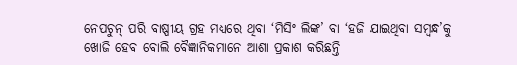ନେପଚୁନ୍‌ ପରି ବାଷ୍ପୀୟ ଗ୍ରହ ମଧ୍ୟରେ ଥିବା ‘ମିସିଂ ଲିଙ୍କ’ ବା ‘ହଜି ଯାଇଥିବା ସମ୍ବନ୍ଧ’କୁ ଖୋଜି ହେବ ବୋଲି ବୈଜ୍ଞାନିକମାନେ ଆଶା ପ୍ରକାଶ କରିଛନ୍ତି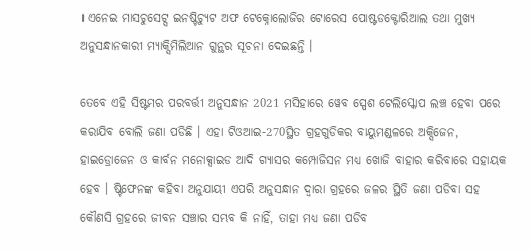। ଏନେଇ ମାସଚୁସେଟ୍ସ ଇନଷ୍ଟିଚ୍ୟୁଟ ଅଫ ଟେକ୍ନୋଲୋଜିର ଟୋରେସ ପୋଷ୍ଟଡକ୍ଟୋରିଆଲ ତଥା ମୁଖ୍ୟ ଅନୁସନ୍ଧାନକାରୀ ମ୍ୟାକ୍ସିମିଲିଆନ ଗୁନ୍ଥର ସୂଚନା ଦେଇଛନ୍ତି ।

ତେବେ ଏହି ସିଷ୍ଟମର ପରବର୍ତ୍ତୀ ଅନୁସନ୍ଧାନ 2021 ମସିହାରେ ୱେବ ସ୍ପେଶ ଟେଲିସ୍କୋପ ଲଞ୍ଚ ହେବା ପରେ କରାଯିବ ବୋଲି ଜଣା ପଡିଛି । ଏହା ଟିଓଆଇ-270ସ୍ଥିତ ଗ୍ରହଗୁଡିକର ବାୟୁମଣ୍ଡଳରେ ଅକ୍ସିଜେନ, ହାଇଡ୍ରୋଜେନ ଓ କାର୍ବନ ମନୋକ୍ସାଇଡ ଆଦି ଗ୍ୟାସର କମ୍ପୋଜିସନ ମଧ୍ୟ ଖୋଜି ବାହାର କରିବାରେ ସହାୟକ ହେବ । ଷ୍ଟିଫେନଙ୍କ କହିବା ଅନୁଯାୟୀ ଏପରି ଅନୁସନ୍ଧାନ ଦ୍ବାରା ଗ୍ରହରେ ଜଳର ସ୍ଥିତି ଜଣା ପଡିବା ସହ କୌଣସି ଗ୍ରହରେ ଜୀବନ ସଞ୍ଚାର ସମ୍ଭବ କି ନାହିଁ, ତାହା ମଧ୍ୟ ଜଣା ପଡିବ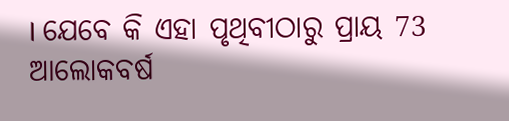। ଯେବେ କି ଏହା ପୃଥିବୀଠାରୁ ପ୍ରାୟ 73 ଆଲୋକବର୍ଷ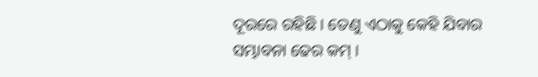ଦୂରରେ ରହିଛି । ତେଣୁ ଏଠାକୁ କେହି ଯିବାର ସମ୍ଭାବନା ଢେର କମ୍‌ ।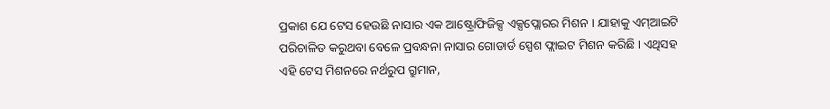ପ୍ରକାଶ ଯେ ଟେସ ହେଉଛି ନାସାର ଏକ ଆଷ୍ଟ୍ରୋଫିଜିକ୍ସ ଏକ୍ସପ୍ଲୋରର ମିଶନ । ଯାହାକୁ ଏମ୍‌ଆଇଟି ପରିଚାଳିତ କରୁଥବା ବେଳେ ପ୍ରବନ୍ଧନା ନାସାର ଗୋଡାର୍ଡ ସ୍ପେଶ ଫ୍ଲାଇଟ ମିଶନ କରିଛି । ଏଥିସହ ଏହି ଟେସ ମିଶନରେ ନର୍ଥରୁପ ଗ୍ରୁମାନ,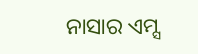ନାସାର ଏମ୍ସ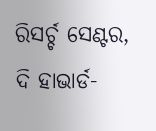ରିସର୍ଚ୍ଚ ସେଣ୍ଟର, ଦି ହାଭାର୍ଡ-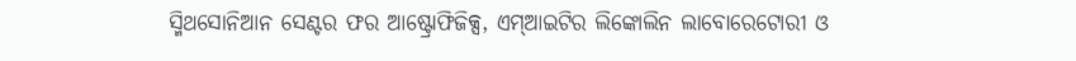ସ୍ମିଥସୋନିଆନ ସେଣ୍ଟର ଫର ଆଷ୍ଟ୍ରୋଫିଜିକ୍ସ, ଏମ୍‌ଆଇଟିର ଲିଙ୍କୋଲିନ ଲାବୋରେଟୋରୀ ଓ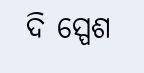ଦି ସ୍ପେଶ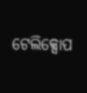ଟେଲିକ୍ସୋପ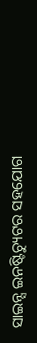ସାଇନ୍ସ ଇନଷ୍ଟିଚ୍ୟୁଟର ସହଯୋଗ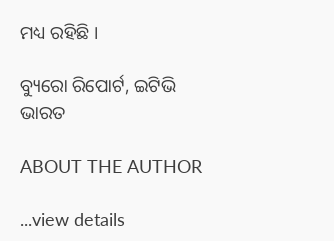ମଧ୍ୟ ରହିଛି ।

ବ୍ୟୁରୋ ରିପୋର୍ଟ, ଇଟିଭି ଭାରତ

ABOUT THE AUTHOR

...view details